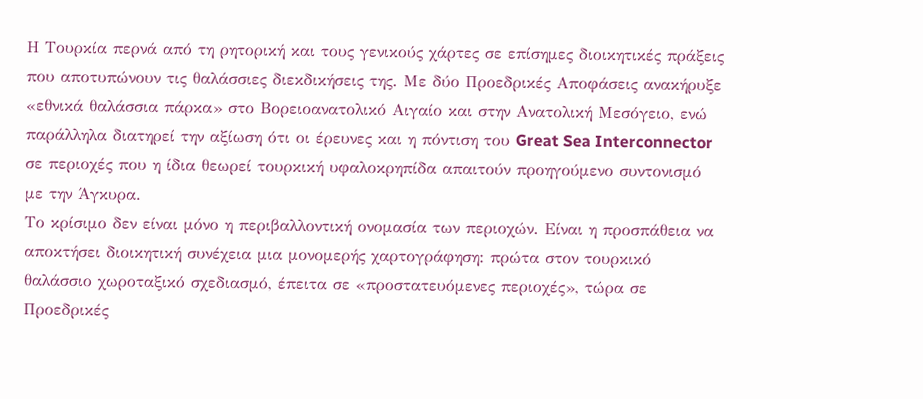Η Τουρκία περνά από τη ρητορική και τους γενικούς χάρτες σε επίσημες διοικητικές πράξεις που αποτυπώνουν τις θαλάσσιες διεκδικήσεις της. Με δύο Προεδρικές Αποφάσεις ανακήρυξε «εθνικά θαλάσσια πάρκα» στο Βορειοανατολικό Αιγαίο και στην Ανατολική Μεσόγειο, ενώ παράλληλα διατηρεί την αξίωση ότι οι έρευνες και η πόντιση του Great Sea Interconnector σε περιοχές που η ίδια θεωρεί τουρκική υφαλοκρηπίδα απαιτούν προηγούμενο συντονισμό με την Άγκυρα.
Το κρίσιμο δεν είναι μόνο η περιβαλλοντική ονομασία των περιοχών. Είναι η προσπάθεια να αποκτήσει διοικητική συνέχεια μια μονομερής χαρτογράφηση: πρώτα στον τουρκικό θαλάσσιο χωροταξικό σχεδιασμό, έπειτα σε «προστατευόμενες περιοχές», τώρα σε Προεδρικές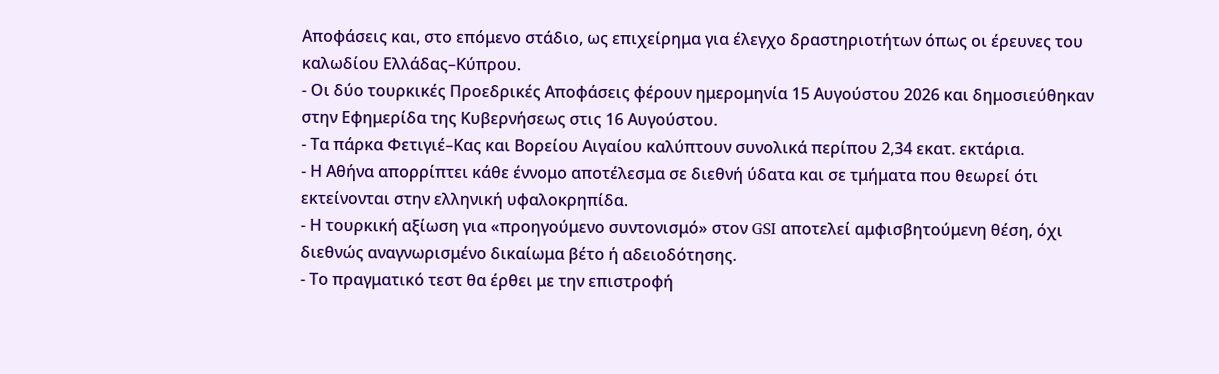Αποφάσεις και, στο επόμενο στάδιο, ως επιχείρημα για έλεγχο δραστηριοτήτων όπως οι έρευνες του καλωδίου Ελλάδας–Κύπρου.
- Οι δύο τουρκικές Προεδρικές Αποφάσεις φέρουν ημερομηνία 15 Αυγούστου 2026 και δημοσιεύθηκαν στην Εφημερίδα της Κυβερνήσεως στις 16 Αυγούστου.
- Τα πάρκα Φετιγιέ–Κας και Βορείου Αιγαίου καλύπτουν συνολικά περίπου 2,34 εκατ. εκτάρια.
- Η Αθήνα απορρίπτει κάθε έννομο αποτέλεσμα σε διεθνή ύδατα και σε τμήματα που θεωρεί ότι εκτείνονται στην ελληνική υφαλοκρηπίδα.
- Η τουρκική αξίωση για «προηγούμενο συντονισμό» στον GSI αποτελεί αμφισβητούμενη θέση, όχι διεθνώς αναγνωρισμένο δικαίωμα βέτο ή αδειοδότησης.
- Το πραγματικό τεστ θα έρθει με την επιστροφή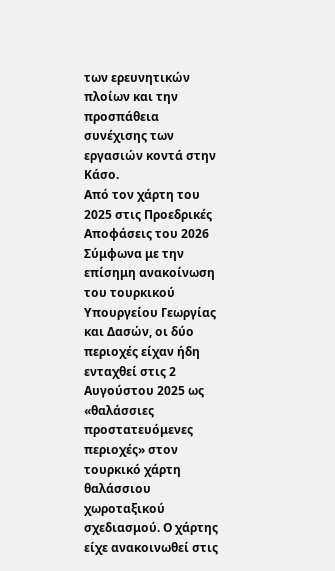των ερευνητικών πλοίων και την προσπάθεια συνέχισης των εργασιών κοντά στην Κάσο.
Από τον χάρτη του 2025 στις Προεδρικές Αποφάσεις του 2026
Σύμφωνα με την επίσημη ανακοίνωση του τουρκικού Υπουργείου Γεωργίας και Δασών, οι δύο περιοχές είχαν ήδη ενταχθεί στις 2 Αυγούστου 2025 ως «θαλάσσιες προστατευόμενες περιοχές» στον τουρκικό χάρτη θαλάσσιου χωροταξικού σχεδιασμού. Ο χάρτης είχε ανακοινωθεί στις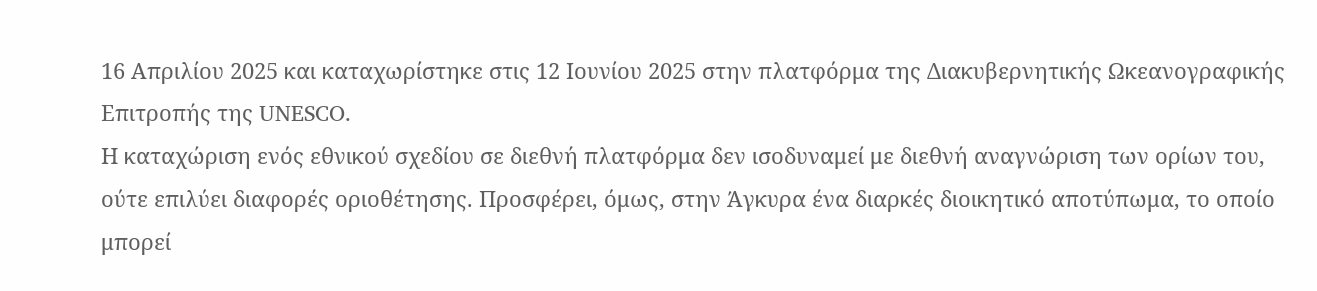16 Απριλίου 2025 και καταχωρίστηκε στις 12 Ιουνίου 2025 στην πλατφόρμα της Διακυβερνητικής Ωκεανογραφικής Επιτροπής της UNESCO.
Η καταχώριση ενός εθνικού σχεδίου σε διεθνή πλατφόρμα δεν ισοδυναμεί με διεθνή αναγνώριση των ορίων του, ούτε επιλύει διαφορές οριοθέτησης. Προσφέρει, όμως, στην Άγκυρα ένα διαρκές διοικητικό αποτύπωμα, το οποίο μπορεί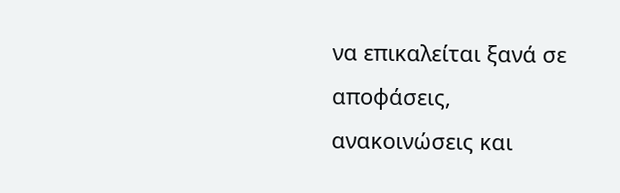να επικαλείται ξανά σε αποφάσεις, ανακοινώσεις και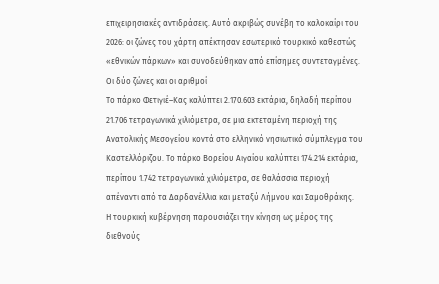επιχειρησιακές αντιδράσεις. Αυτό ακριβώς συνέβη το καλοκαίρι του 2026: οι ζώνες του χάρτη απέκτησαν εσωτερικό τουρκικό καθεστώς «εθνικών πάρκων» και συνοδεύθηκαν από επίσημες συντεταγμένες.
Οι δύο ζώνες και οι αριθμοί
Το πάρκο Φετιγιέ–Κας καλύπτει 2.170.603 εκτάρια, δηλαδή περίπου 21.706 τετραγωνικά χιλιόμετρα, σε μια εκτεταμένη περιοχή της Ανατολικής Μεσογείου κοντά στο ελληνικό νησιωτικό σύμπλεγμα του Καστελλόριζου. Το πάρκο Βορείου Αιγαίου καλύπτει 174.214 εκτάρια, περίπου 1.742 τετραγωνικά χιλιόμετρα, σε θαλάσσια περιοχή απέναντι από τα Δαρδανέλλια και μεταξύ Λήμνου και Σαμοθράκης.
Η τουρκική κυβέρνηση παρουσιάζει την κίνηση ως μέρος της διεθνούς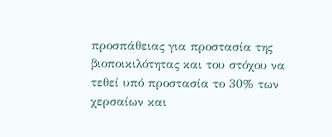προσπάθειας για προστασία της βιοποικιλότητας και του στόχου να τεθεί υπό προστασία το 30% των χερσαίων και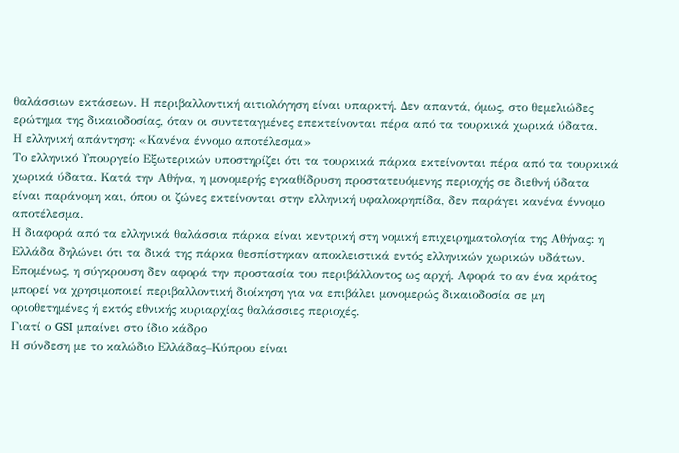θαλάσσιων εκτάσεων. Η περιβαλλοντική αιτιολόγηση είναι υπαρκτή. Δεν απαντά, όμως, στο θεμελιώδες ερώτημα της δικαιοδοσίας, όταν οι συντεταγμένες επεκτείνονται πέρα από τα τουρκικά χωρικά ύδατα.
Η ελληνική απάντηση: «Κανένα έννομο αποτέλεσμα»
Το ελληνικό Υπουργείο Εξωτερικών υποστηρίζει ότι τα τουρκικά πάρκα εκτείνονται πέρα από τα τουρκικά χωρικά ύδατα. Κατά την Αθήνα, η μονομερής εγκαθίδρυση προστατευόμενης περιοχής σε διεθνή ύδατα είναι παράνομη και, όπου οι ζώνες εκτείνονται στην ελληνική υφαλοκρηπίδα, δεν παράγει κανένα έννομο αποτέλεσμα.
Η διαφορά από τα ελληνικά θαλάσσια πάρκα είναι κεντρική στη νομική επιχειρηματολογία της Αθήνας: η Ελλάδα δηλώνει ότι τα δικά της πάρκα θεσπίστηκαν αποκλειστικά εντός ελληνικών χωρικών υδάτων. Επομένως, η σύγκρουση δεν αφορά την προστασία του περιβάλλοντος ως αρχή. Αφορά το αν ένα κράτος μπορεί να χρησιμοποιεί περιβαλλοντική διοίκηση για να επιβάλει μονομερώς δικαιοδοσία σε μη οριοθετημένες ή εκτός εθνικής κυριαρχίας θαλάσσιες περιοχές.
Γιατί ο GSI μπαίνει στο ίδιο κάδρο
Η σύνδεση με το καλώδιο Ελλάδας–Κύπρου είναι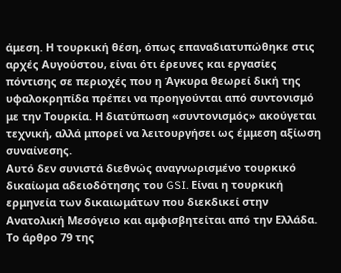άμεση. Η τουρκική θέση, όπως επαναδιατυπώθηκε στις αρχές Αυγούστου, είναι ότι έρευνες και εργασίες πόντισης σε περιοχές που η Άγκυρα θεωρεί δική της υφαλοκρηπίδα πρέπει να προηγούνται από συντονισμό με την Τουρκία. Η διατύπωση «συντονισμός» ακούγεται τεχνική, αλλά μπορεί να λειτουργήσει ως έμμεση αξίωση συναίνεσης.
Αυτό δεν συνιστά διεθνώς αναγνωρισμένο τουρκικό δικαίωμα αδειοδότησης του GSI. Είναι η τουρκική ερμηνεία των δικαιωμάτων που διεκδικεί στην Ανατολική Μεσόγειο και αμφισβητείται από την Ελλάδα. Το άρθρο 79 της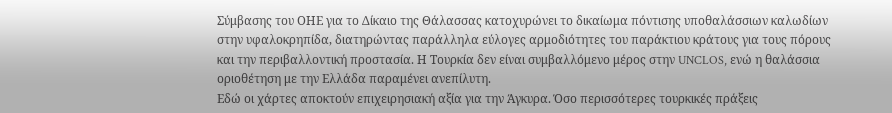Σύμβασης του ΟΗΕ για το Δίκαιο της Θάλασσας κατοχυρώνει το δικαίωμα πόντισης υποθαλάσσιων καλωδίων στην υφαλοκρηπίδα, διατηρώντας παράλληλα εύλογες αρμοδιότητες του παράκτιου κράτους για τους πόρους και την περιβαλλοντική προστασία. Η Τουρκία δεν είναι συμβαλλόμενο μέρος στην UNCLOS, ενώ η θαλάσσια οριοθέτηση με την Ελλάδα παραμένει ανεπίλυτη.
Εδώ οι χάρτες αποκτούν επιχειρησιακή αξία για την Άγκυρα. Όσο περισσότερες τουρκικές πράξεις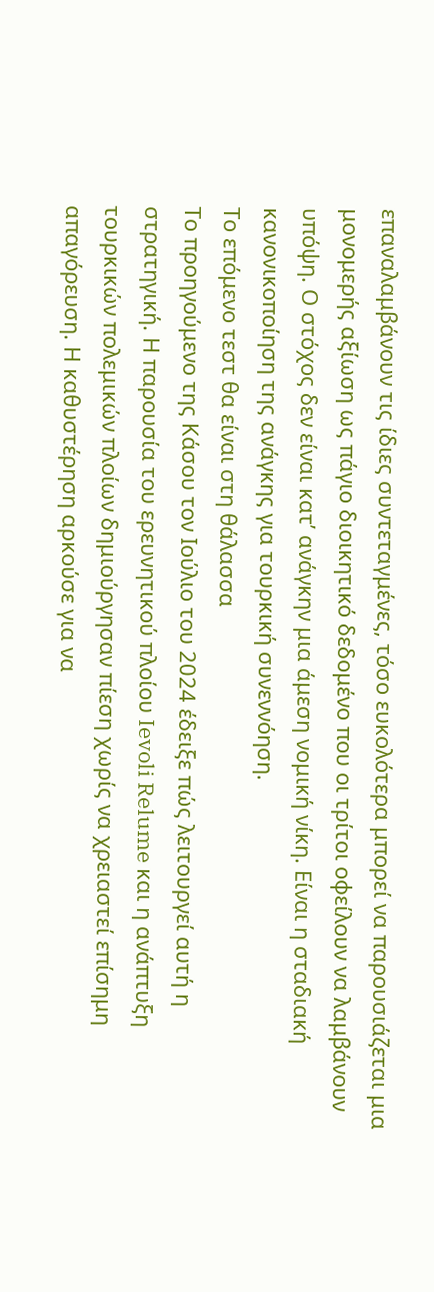επαναλαμβάνουν τις ίδιες συντεταγμένες, τόσο ευκολότερα μπορεί να παρουσιάζεται μια μονομερής αξίωση ως πάγιο διοικητικό δεδομένο που οι τρίτοι οφείλουν να λαμβάνουν υπόψη. Ο στόχος δεν είναι κατ’ ανάγκην μια άμεση νομική νίκη. Είναι η σταδιακή κανονικοποίηση της ανάγκης για τουρκική συνεννόηση.
Το επόμενο τεστ θα είναι στη θάλασσα
Το προηγούμενο της Κάσου τον Ιούλιο του 2024 έδειξε πώς λειτουργεί αυτή η στρατηγική. Η παρουσία του ερευνητικού πλοίου Ievoli Relume και η ανάπτυξη τουρκικών πολεμικών πλοίων δημιούργησαν πίεση χωρίς να χρειαστεί επίσημη απαγόρευση. Η καθυστέρηση αρκούσε για να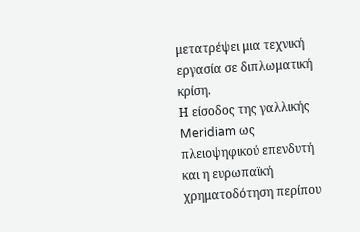μετατρέψει μια τεχνική εργασία σε διπλωματική κρίση.
Η είσοδος της γαλλικής Meridiam ως πλειοψηφικού επενδυτή και η ευρωπαϊκή χρηματοδότηση περίπου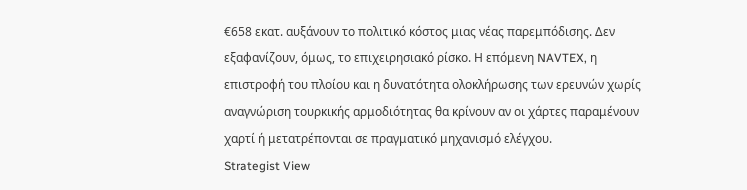€658 εκατ. αυξάνουν το πολιτικό κόστος μιας νέας παρεμπόδισης. Δεν εξαφανίζουν, όμως, το επιχειρησιακό ρίσκο. Η επόμενη NAVTEX, η επιστροφή του πλοίου και η δυνατότητα ολοκλήρωσης των ερευνών χωρίς αναγνώριση τουρκικής αρμοδιότητας θα κρίνουν αν οι χάρτες παραμένουν χαρτί ή μετατρέπονται σε πραγματικό μηχανισμό ελέγχου.
Strategist View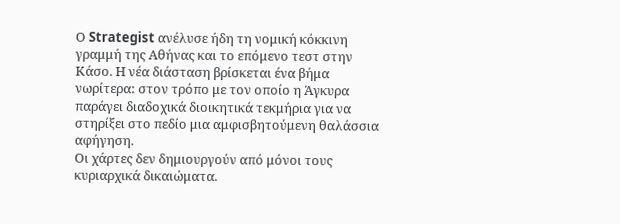Ο Strategist ανέλυσε ήδη τη νομική κόκκινη γραμμή της Αθήνας και το επόμενο τεστ στην Κάσο. Η νέα διάσταση βρίσκεται ένα βήμα νωρίτερα: στον τρόπο με τον οποίο η Άγκυρα παράγει διαδοχικά διοικητικά τεκμήρια για να στηρίξει στο πεδίο μια αμφισβητούμενη θαλάσσια αφήγηση.
Οι χάρτες δεν δημιουργούν από μόνοι τους κυριαρχικά δικαιώματα.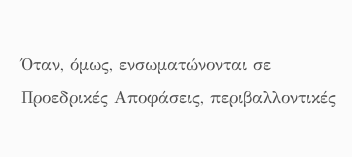Όταν, όμως, ενσωματώνονται σε Προεδρικές Αποφάσεις, περιβαλλοντικές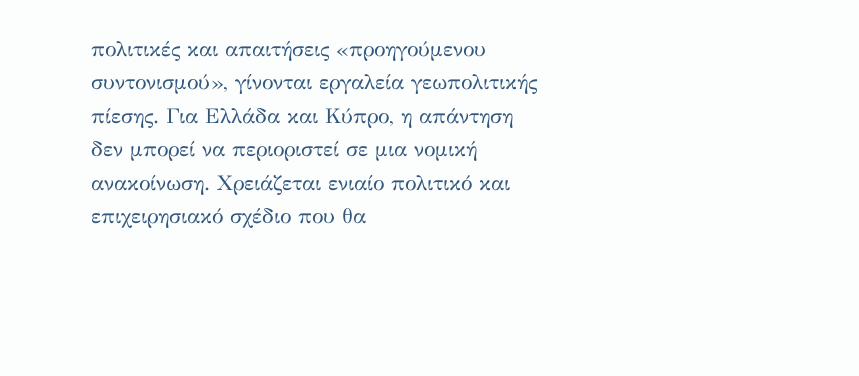πολιτικές και απαιτήσεις «προηγούμενου συντονισμού», γίνονται εργαλεία γεωπολιτικής πίεσης. Για Ελλάδα και Κύπρο, η απάντηση δεν μπορεί να περιοριστεί σε μια νομική ανακοίνωση. Χρειάζεται ενιαίο πολιτικό και επιχειρησιακό σχέδιο που θα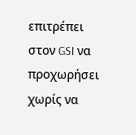επιτρέπει στον GSI να προχωρήσει χωρίς να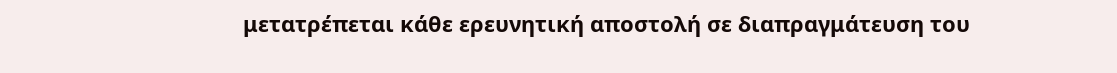μετατρέπεται κάθε ερευνητική αποστολή σε διαπραγμάτευση του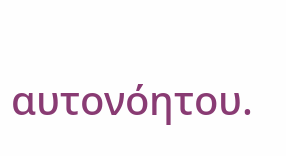αυτονόητου.